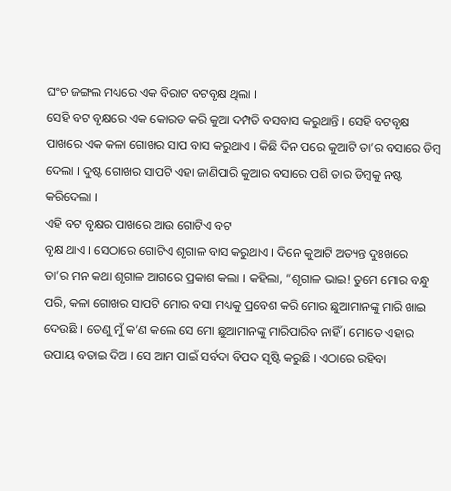ଘଂଚ ଜଙ୍ଗଲ ମଧ୍ୟରେ ଏକ ବିରାଟ ବଟବୃକ୍ଷ ଥିଲା ।
ସେହି ବଟ ବୃକ୍ଷରେ ଏକ କୋରଡ କରି କୁଆ ଦମ୍ପତି ବସବାସ କରୁଥାନ୍ତି । ସେହି ବଟବୃକ୍ଷ
ପାଖରେ ଏକ କଳା ଗୋଖର ସାପ ବାସ କରୁଥାଏ । କିଛି ଦିନ ପରେ କୁଆଟି ତା’ର ବସାରେ ଡିମ୍ବ
ଦେଲା । ଦୁଷ୍ଟ ଗୋଖର ସାପଟି ଏହା ଜାଣିପାରି କୁଆର ବସାରେ ପଶି ତାର ଡିମ୍ବକୁ ନଷ୍ଟ
କରିଦେଲା ।
ଏହି ବଟ ବୃକ୍ଷର ପାଖରେ ଆଉ ଗୋଟିଏ ବଟ
ବୃକ୍ଷ ଥାଏ । ସେଠାରେ ଗୋଟିଏ ଶୃଗାଳ ବାସ କରୁଥାଏ । ଦିନେ କୁଆଟି ଅତ୍ୟନ୍ତ ଦୁଃଖରେ
ତା’ର ମନ କଥା ଶୃଗାଳ ଆଗରେ ପ୍ରକାଶ କଲା । କହିଲା, “ଶୃଗାଳ ଭାଇ! ତୁମେ ମୋର ବନ୍ଧୁ
ପରି, କଳା ଗୋଖର ସାପଟି ମୋର ବସା ମଧ୍ୟକୁ ପ୍ରବେଶ କରି ମୋର ଛୁଆମାନଙ୍କୁ ମାରି ଖାଇ
ଦେଉଛି । ତେଣୁ ମୁଁ କ’ଣ କଲେ ସେ ମୋ ଛୁଆମାନଙ୍କୁ ମାରିପାରିବ ନାହିଁ । ମୋତେ ଏହାର
ଉପାୟ ବତାଇ ଦିଅ । ସେ ଆମ ପାଇଁ ସର୍ବଦା ବିପଦ ସୃଷ୍ଟି କରୁଛି । ଏଠାରେ ରହିବା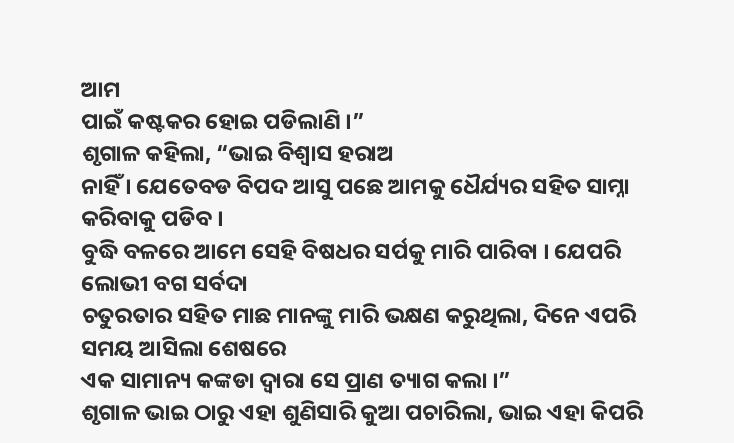ଆମ
ପାଇଁ କଷ୍ଟକର ହୋଇ ପଡିଲାଣି ।”
ଶୃଗାଳ କହିଲା, “ଭାଇ ବିଶ୍ୱାସ ହରାଅ
ନାହିଁ । ଯେତେବଡ ବିପଦ ଆସୁ ପଛେ ଆମକୁ ଧୈର୍ଯ୍ୟର ସହିତ ସାମ୍ନା କରିବାକୁ ପଡିବ ।
ବୁଦ୍ଧି ବଳରେ ଆମେ ସେହି ବିଷଧର ସର୍ପକୁ ମାରି ପାରିବା । ଯେପରି ଲୋଭୀ ବଗ ସର୍ବଦା
ଚତୁରତାର ସହିତ ମାଛ ମାନଙ୍କୁ ମାରି ଭକ୍ଷଣ କରୁଥିଲା, ଦିନେ ଏପରି ସମୟ ଆସିଲା ଶେଷରେ
ଏକ ସାମାନ୍ୟ କଙ୍କଡା ଦ୍ୱାରା ସେ ପ୍ରାଣ ତ୍ୟାଗ କଲା ।”
ଶୃଗାଳ ଭାଇ ଠାରୁ ଏହା ଶୁଣିସାରି କୁଆ ପଚାରିଲା, ଭାଇ ଏହା କିପରି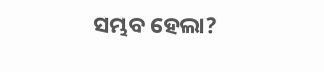ସମ୍ଭବ ହେଲା?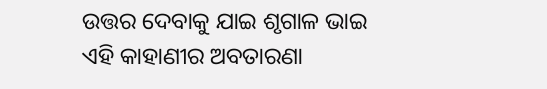ଉତ୍ତର ଦେବାକୁ ଯାଇ ଶୃଗାଳ ଭାଇ ଏହି କାହାଣୀର ଅବତାରଣା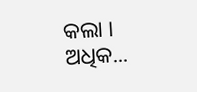କଲା । ଅଧିକ...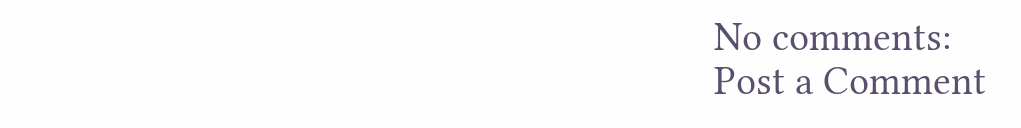No comments:
Post a Comment